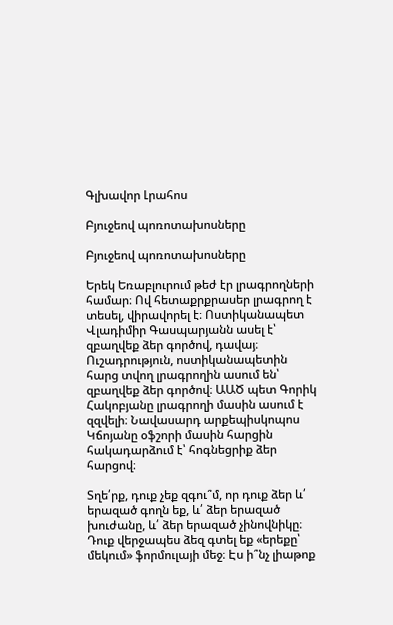Գլխավոր Լրահոս

Բյուջեով պոռոտախոսները

Բյուջեով պոռոտախոսները

Երեկ Եռաբլուրում թեժ էր լրագրողների համար։ Ով հետաքրքրասեր լրագրող է տեսել, վիրավորել է։ Ոստիկանապետ Վլադիմիր Գասպարյանն ասել է՝ զբաղվեք ձեր գործով, դավայ։ Ուշադրություն, ոստիկանապետին հարց տվող լրագրողին ասում են՝ զբաղվեք ձեր գործով։ ԱԱԾ պետ Գորիկ Հակոբյանը լրագրողի մասին ասում է զզվելի։ Նավասարդ արքեպիսկոպոս Կճոյանը օֆշորի մասին հարցին հակադարձում է՝ հոգնեցրիք ձեր հարցով։

Տղե՛րք, դուք չեք զգու՞մ, որ դուք ձեր և՛ երազած գողն եք, և՛ ձեր երազած խուժանը, և՛ ձեր երազած չինովնիկը։ Դուք վերջապես ձեզ գտել եք «երեքը՝ մեկում» ֆորմուլայի մեջ։ Էս ի՞նչ լիաթոք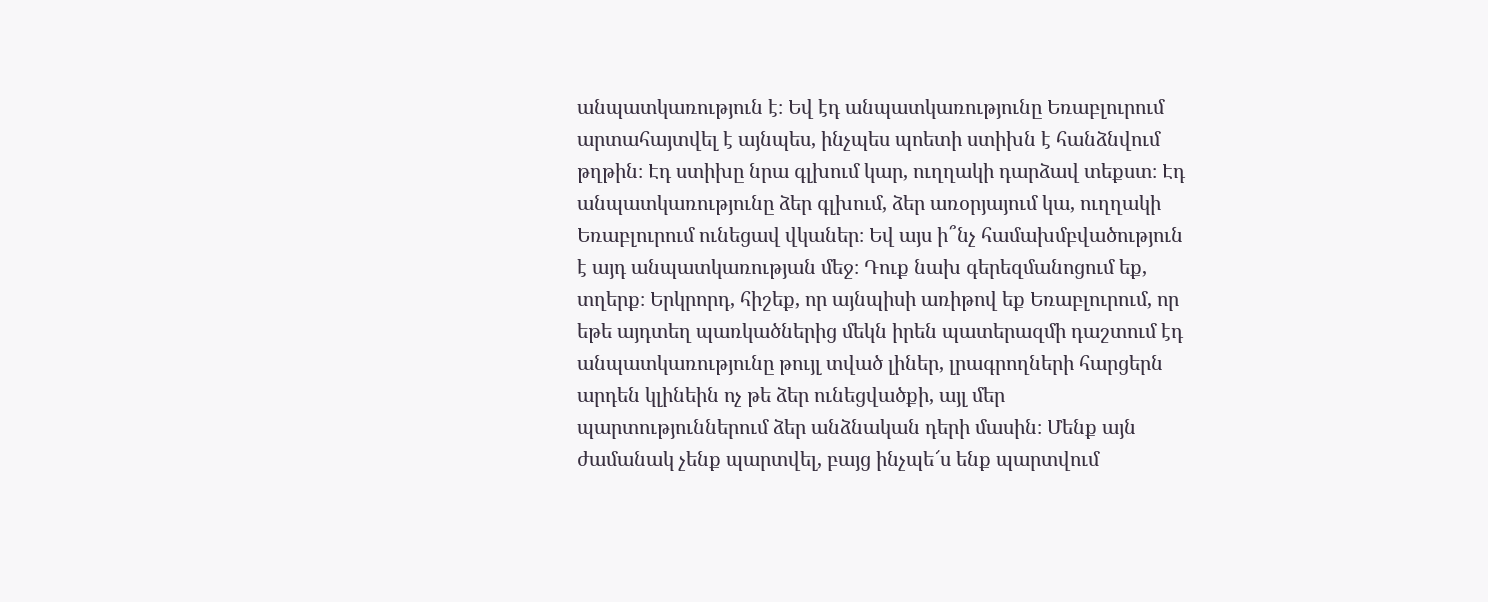անպատկառություն է։ Եվ էդ անպատկառությունը Եռաբլուրում արտահայտվել է այնպես, ինչպես պոետի ստիխն է հանձնվում թղթին։ Էդ ստիխը նրա գլխում կար, ուղղակի դարձավ տեքստ։ Էդ անպատկառությունը ձեր գլխում, ձեր առօրյայում կա, ուղղակի Եռաբլուրում ունեցավ վկաներ։ Եվ այս ի՞նչ համախմբվածություն է այդ անպատկառության մեջ։ Դուք նախ գերեզմանոցում եք, տղերք։ Երկրորդ, հիշեք, որ այնպիսի առիթով եք Եռաբլուրում, որ եթե այդտեղ պառկածներից մեկն իրեն պատերազմի դաշտում էդ անպատկառությունը թույլ տված լիներ, լրագրողների հարցերն արդեն կլինեին ոչ թե ձեր ունեցվածքի, այլ մեր պարտություններում ձեր անձնական դերի մասին։ Մենք այն ժամանակ չենք պարտվել, բայց ինչպե՜ս ենք պարտվում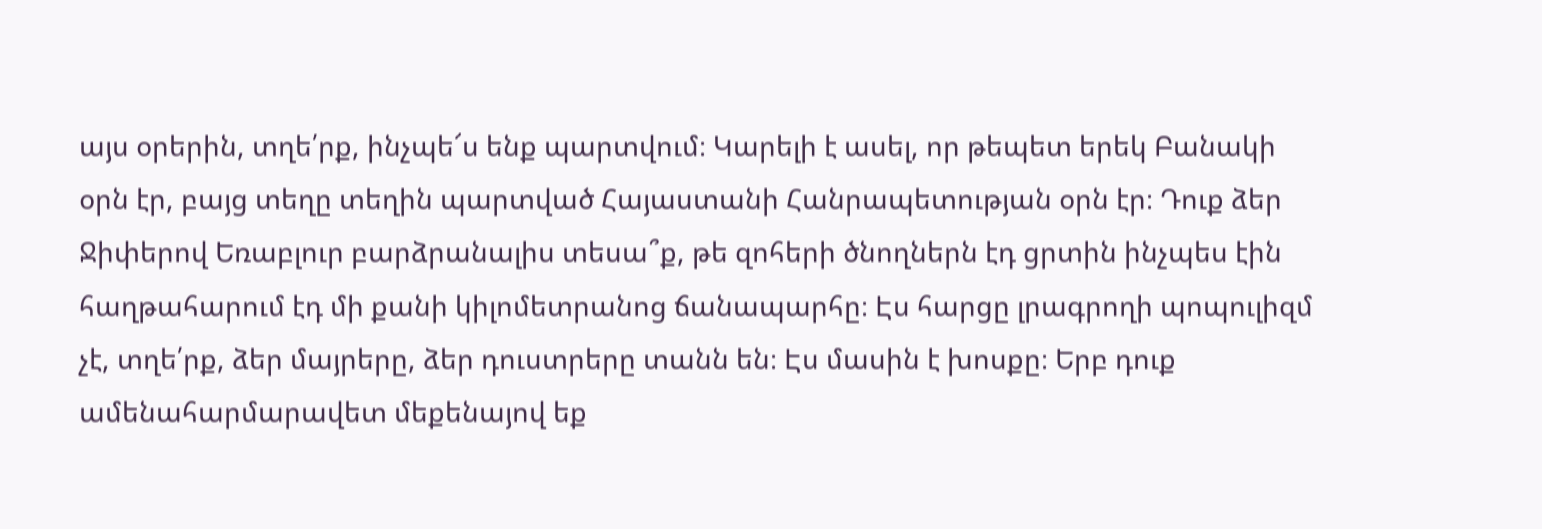այս օրերին, տղե՛րք, ինչպե՜ս ենք պարտվում։ Կարելի է ասել, որ թեպետ երեկ Բանակի օրն էր, բայց տեղը տեղին պարտված Հայաստանի Հանրապետության օրն էր։ Դուք ձեր Ջիփերով Եռաբլուր բարձրանալիս տեսա՞ք, թե զոհերի ծնողներն էդ ցրտին ինչպես էին հաղթահարում էդ մի քանի կիլոմետրանոց ճանապարհը։ Էս հարցը լրագրողի պոպուլիզմ չէ, տղե՛րք, ձեր մայրերը, ձեր դուստրերը տանն են։ Էս մասին է խոսքը։ Երբ դուք ամենահարմարավետ մեքենայով եք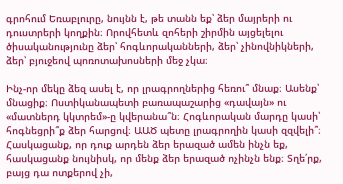գրոհում Եռաբլուրը, նույնն է, թե տանն եք՝ ձեր մայրերի ու դուստրերի կողքին։ Որովհետև զոհերի շիրմին այցելելու ծիսականությունը ձեր՝ հոգևորականների, ձեր՝ չինովնիկների, ձեր՝ բյուջեով պոռոտախոսների մեջ չկա։

Ինչ-որ մեկը ձեզ ասել է, որ լրագրողներից հեռու՞ մնաք։ Ասենք՝ մնացիք։ Ոստիկանապետի բառապաշարից «դավայն» ու «մատներդ կկտրեմ»-ը կվերանա՞ն։ Հոգևորական մարդը կասի՝ հոգնեցրի՞ք ձեր հարցով։ ԱԱԾ պետը լրագրողին կասի զզվելի՞։ Հասկացանք, որ դուք արդեն ձեր երազած ամեն ինչն եք, հասկացանք նույնիսկ, որ մենք ձեր երազած ոչինչն ենք։ Տղե՛րք, բայց դա ոտքերով չի,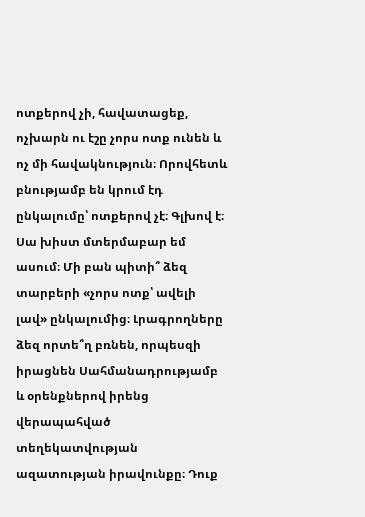ոտքերով չի, հավատացեք, ոչխարն ու էշը չորս ոտք ունեն և ոչ մի հավակնություն։ Որովհետև բնությամբ են կրում էդ ընկալումը՝ ոտքերով չէ։ Գլխով է։ Սա խիստ մտերմաբար եմ ասում։ Մի բան պիտի՞ ձեզ տարբերի «չորս ոտք՝ ավելի լավ» ընկալումից։ Լրագրողները ձեզ որտե՞ղ բռնեն, որպեսզի իրացնեն Սահմանադրությամբ և օրենքներով իրենց վերապահված տեղեկատվության ազատության իրավունքը։ Դուք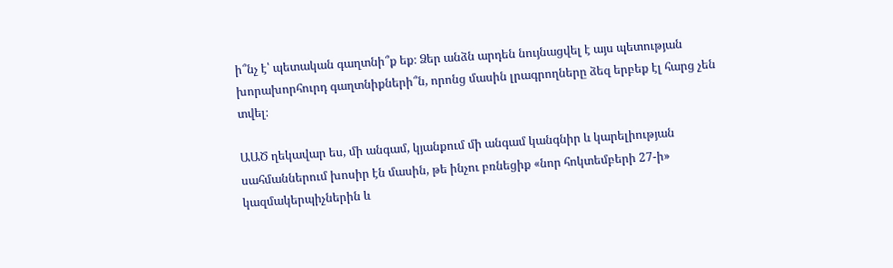ի՞նչ է՝ պետական գաղտնի՞ք եք։ Ձեր անձն արդեն նույնացվել է այս պետության խորախորհուրդ գաղտնիքների՞ն, որոնց մասին լրագրողները ձեզ երբեք էլ հարց չեն տվել։

ԱԱԾ ղեկավար ես, մի անգամ, կյանքում մի անգամ կանգնիր և կարելիության սահմաններում խոսիր էն մասին, թե ինչու բռնեցիք «նոր հոկտեմբերի 27-ի» կազմակերպիչներին և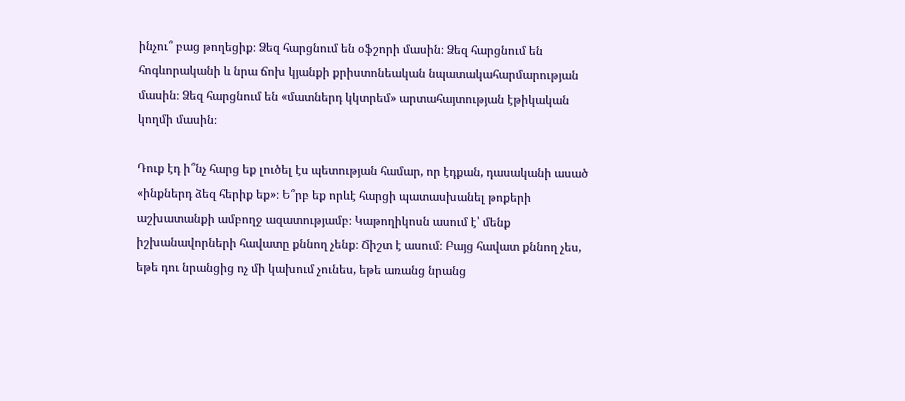ինչու՞ բաց թողեցիք։ Ձեզ հարցնում են օֆշորի մասին։ Ձեզ հարցնում են հոգևորականի և նրա ճոխ կյանքի քրիստոնեական նպատակահարմարության մասին։ Ձեզ հարցնում են «մատներդ կկտրեմ» արտահայտության էթիկական կողմի մասին։

Դուք էդ ի՞նչ հարց եք լուծել էս պետության համար, որ էդքան, դասականի ասած «ինքներդ ձեզ հերիք եք»։ Ե՞րբ եք որևէ հարցի պատասխանել թոքերի աշխատանքի ամբողջ ազատությամբ։ Կաթողիկոսն ասում է՝ մենք իշխանավորների հավատը քննող չենք։ Ճիշտ է ասում։ Բայց հավատ քննող չես, եթե դու նրանցից ոչ մի կախում չունես, եթե առանց նրանց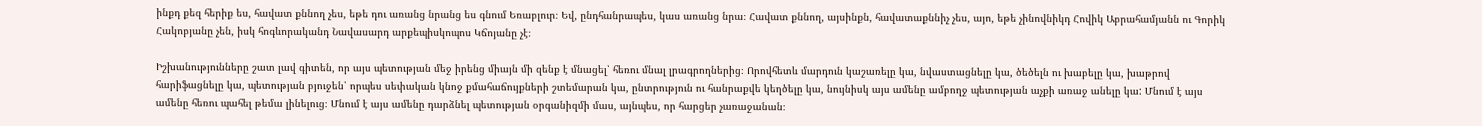ինքդ քեզ հերիք ես, հավատ քննող չես, եթե դու առանց նրանց ես գնում Եռաբլուր։ Եվ, ընդհանրապես, կաս առանց նրա։ Հավատ քննող, այսինքն, հավատաքննիչ չես, այո, եթե չինովնիկդ Հովիկ Աբրահամյանն ու Գորիկ Հակոբյանը չեն, իսկ հոգևորականդ Նավասարդ արքեպիսկոպոս Կճոյանը չէ։

Իշխանությունները շատ լավ գիտեն, որ այս պետության մեջ իրենց միայն մի զենք է մնացել՝ հեռու մնալ լրագրողներից։ Որովհետև մարդուն կաշառելը կա, նվաստացնելը կա, ծեծելն ու խաբելը կա, խաթրով հարիֆացնելը կա, պետության բյուջեն՝ որպես սեփական կնոջ քմահաճույքների շտեմարան կա, ընտրություն ու հանրաքվե կեղծելը կա, նույնիսկ այս ամենը ամբողջ պետության աչքի առաջ անելը կա: Մնում է այս ամենը հեռու պահել թեմա լինելուց։ Մնում է այս ամենը դարձնել պետության օրգանիզմի մաս, այնպես, որ հարցեր չառաջանան։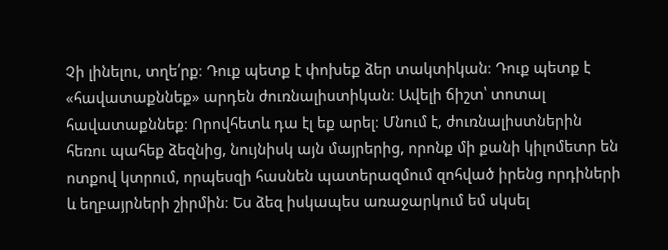Չի լինելու, տղե՛րք։ Դուք պետք է փոխեք ձեր տակտիկան։ Դուք պետք է «հավատաքննեք» արդեն ժուռնալիստիկան։ Ավելի ճիշտ՝ տոտալ հավատաքննեք։ Որովհետև դա էլ եք արել։ Մնում է, ժուռնալիստներին հեռու պահեք ձեզնից, նույնիսկ այն մայրերից, որոնք մի քանի կիլոմետր են ոտքով կտրում, որպեսզի հասնեն պատերազմում զոհված իրենց որդիների և եղբայրների շիրմին։ Ես ձեզ իսկապես առաջարկում եմ սկսել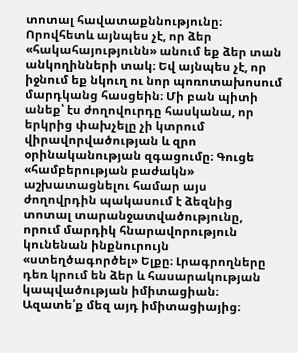տոտալ հավատաքննությունը։ Որովհետև այնպես չէ, որ ձեր «հակահայությունն» անում եք ձեր տան անկողինների տակ։ Եվ այնպես չէ, որ իջնում եք նկուղ ու նոր պոռոտախոսում մարդկանց հասցեին։ Մի բան պիտի անեք՝ էս ժողովուրդը հասկանա, որ երկրից փախչելը չի կտրում վիրավորվածության և զրո օրինականության զգացումը։ Գուցե «համբերության բաժակն» աշխատացնելու համար այս ժողովրդին պակասում է ձեզնից տոտալ տարանջատվածությունը, որում մարդիկ հնարավորություն կունենան ինքնուրույն «ստեղծագործել» Ելքը։ Լրագրողները դեռ կրում են ձեր և հասարակության կապվածության իմիտացիան։ Ազատե՛ք մեզ այդ իմիտացիայից։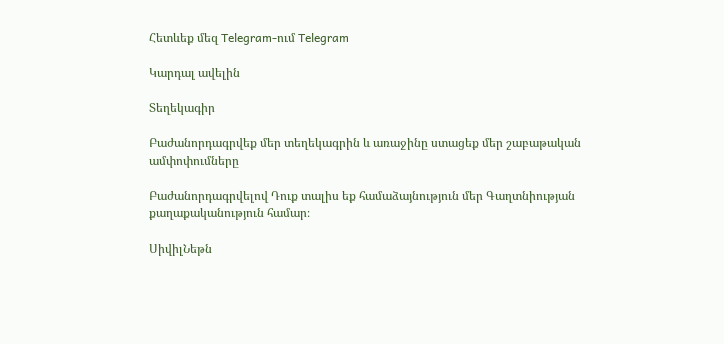Հետևեք մեզ Telegram-ում Telegram

Կարդալ ավելին

Տեղեկագիր

Բաժանորդագրվեք մեր տեղեկագրին և առաջինը ստացեք մեր շաբաթական ամփոփումները

Բաժանորդագրվելով Դուք տալիս եք համաձայնություն մեր Գաղտնիության քաղաքականություն համար։

ՍիվիլՆեթն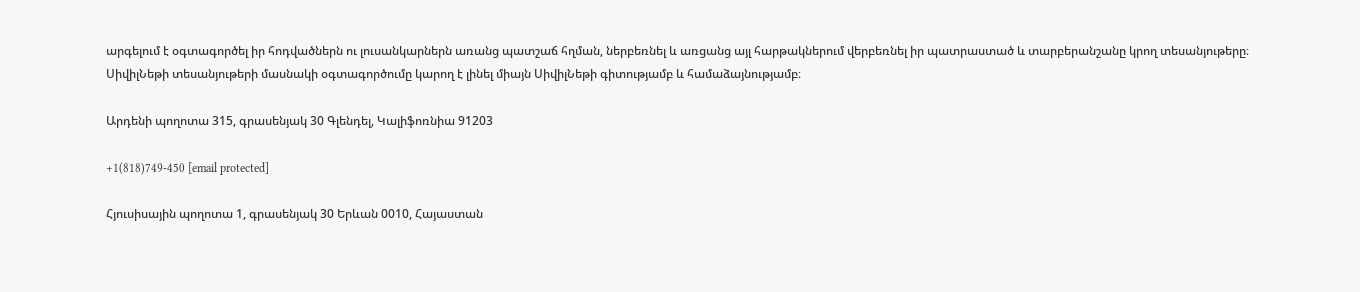արգելում է օգտագործել իր հոդվածներն ու լուսանկարներն առանց պատշաճ հղման, ներբեռնել և առցանց այլ հարթակներում վերբեռնել իր պատրաստած և տարբերանշանը կրող տեսանյութերը։ ՍիվիլՆեթի տեսանյութերի մասնակի օգտագործումը կարող է լինել միայն ՍիվիլՆեթի գիտությամբ և համաձայնությամբ։

Արդենի պողոտա 315, գրասենյակ 30 Գլենդել, Կալիֆոռնիա 91203

+1(818)749-450 [email protected]

Հյուսիսային պողոտա 1, գրասենյակ 30 Երևան 0010, Հայաստան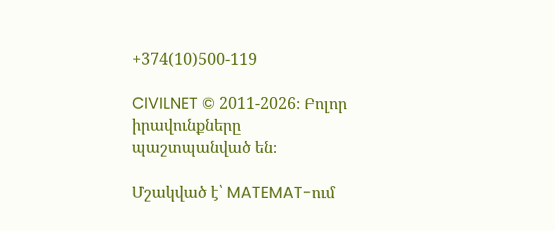+374(10)500-119

CIVILNET © 2011-2026։ Բոլոր իրավունքները պաշտպանված են։

Մշակված է՝ MATEMAT-ում